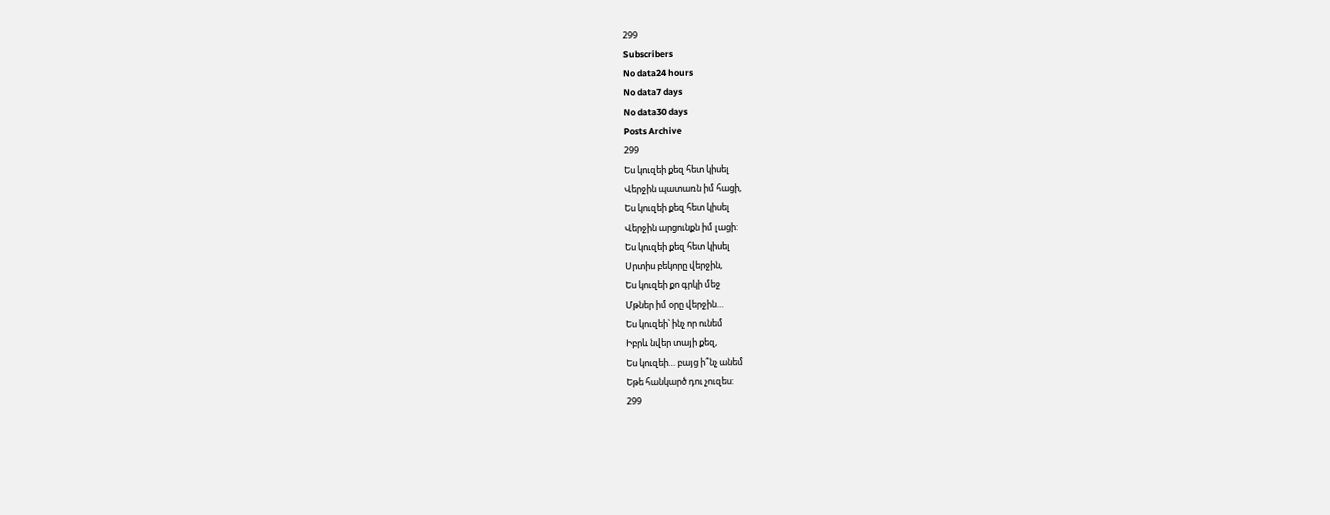299
Subscribers
No data24 hours
No data7 days
No data30 days
Posts Archive
299
Ես կուզեի քեզ հետ կիսել
Վերջին պատառն իմ հացի,
Ես կուզեի քեզ հետ կիսել
Վերջին արցունքն իմ լացի:
Ես կուզեի քեզ հետ կիսել
Սրտիս բեկորը վերջին,
Ես կուզեի քո գրկի մեջ
Մթներ իմ օրը վերջին…
Ես կուզեի՝ ինչ որ ունեմ
Իբրև նվեր տայի քեզ,
Ես կուզեի… բայց ի՞նչ անեմ
Եթե հանկարծ դու չուզես:
299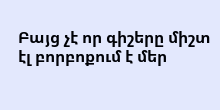Բայց չէ որ գիշերը միշտ էլ բորբոքում է մեր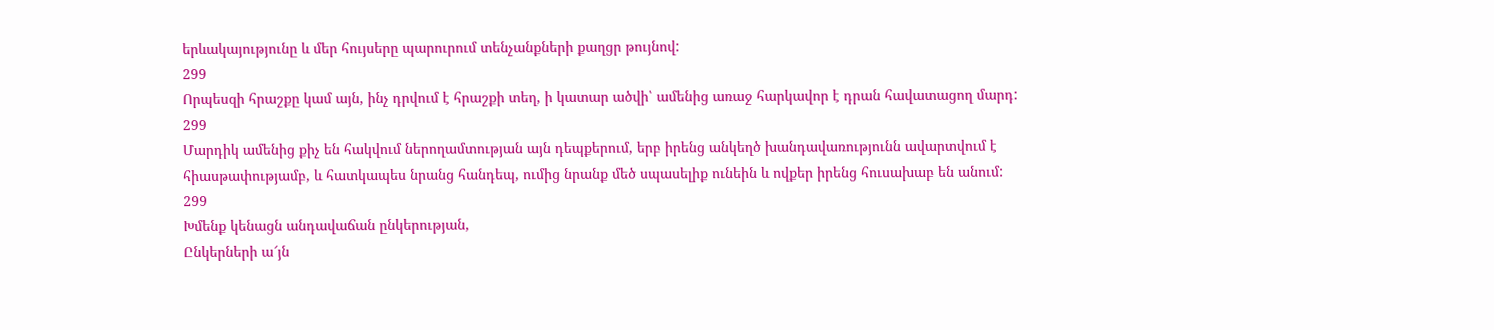երևակայությունը և մեր հույսերը պարուրում տենչանքների քաղցր թույնով:
299
Որպեսզի հրաշքը կամ այն, ինչ դրվում է հրաշքի տեղ, ի կատար ածվի՝ ամենից առաջ հարկավոր է դրան հավատացող մարդ:
299
Մարդիկ ամենից քիչ են հակվում ներողամտության այն դեպքերում, երբ իրենց անկեղծ խանդավառությունն ավարտվում է հիասթափությամբ, և հատկապես նրանց հանդեպ, ումից նրանք մեծ սպասելիք ունեին և ովքեր իրենց հուսախաբ են անում:
299
Խմենք կենացն անդավաճան ընկերության,
Ընկերների ա՜յն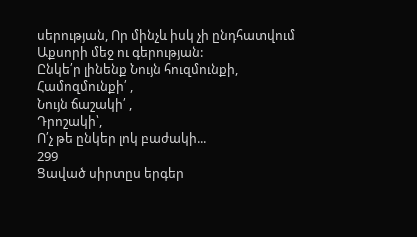սերության, Որ մինչև իսկ չի ընդհատվում Աքսորի մեջ ու գերության:
Ընկե՛ր լինենք Նույն հուզմունքի,
Համոզմունքի՛ ,
Նույն ճաշակի՛ ,
Դրոշակի՝,
Ո՛չ թե ընկեր լոկ բաժակի...
299
Ցաված սիրտըս երգեր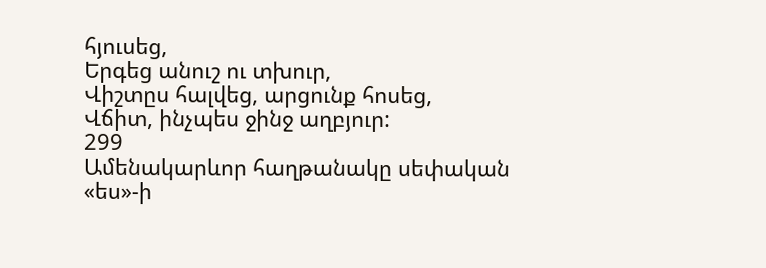հյուսեց,
Երգեց անուշ ու տխուր,
Վիշտըս հալվեց, արցունք հոսեց,
Վճիտ, ինչպես ջինջ աղբյուր:
299
Ամենակարևոր հաղթանակը սեփական «ես»-ի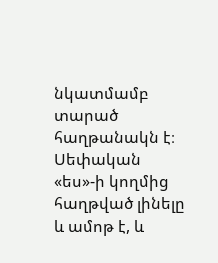նկատմամբ տարած հաղթանակն է։ Սեփական «ես»-ի կողմից հաղթված լինելը և ամոթ է, և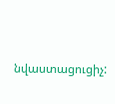նվաստացուցիչ: